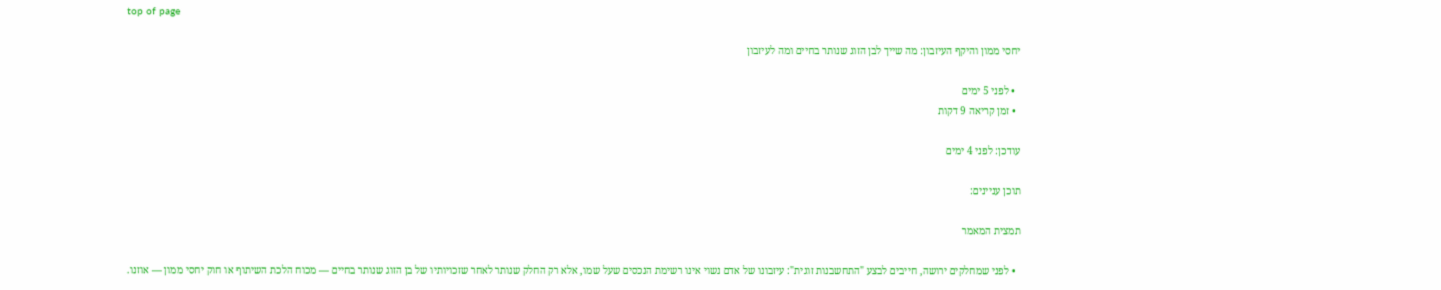top of page

יחסי ממון והיקף העיזבון: מה שייך לבן הזוג שנותר בחיים ומה לעיזבון

  • לפני 5 ימים
  • זמן קריאה 9 דקות

עודכן: לפני 4 ימים

תוכן עניינים:

תמצית המאמר

  • לפני שמחלקים ירושה, חייבים לבצע "התחשבנות זוגית": עיזבונו של אדם נשוי אינו רשימת הנכסים שעל שמו, אלא רק החלק שנותר לאחר שזכויותיו של בן הזוג שנותר בחיים — מכוח הלכת השיתוף או חוק יחסי ממון — אוזנו.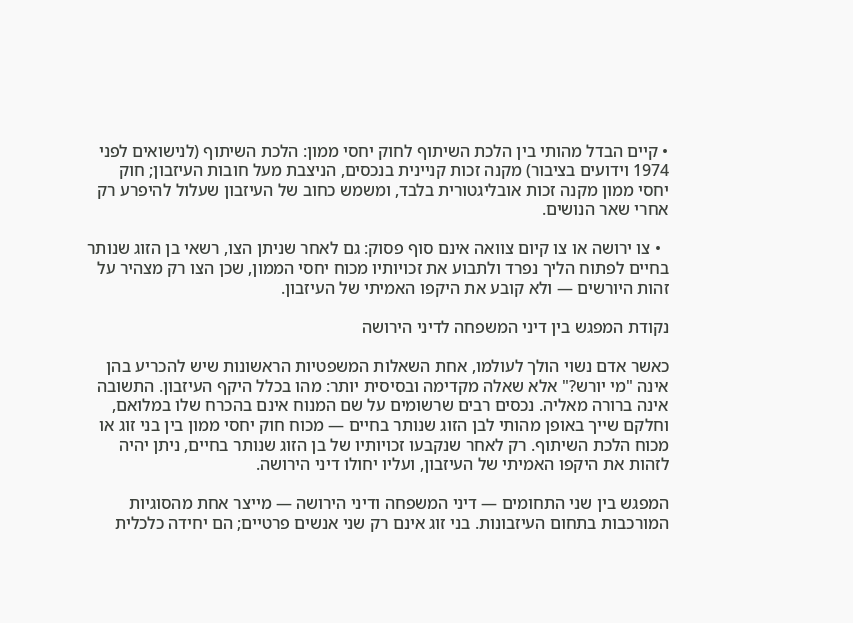• קיים הבדל מהותי בין הלכת השיתוף לחוק יחסי ממון: הלכת השיתוף (לנישואים לפני 1974 וידועים בציבור) מקנה זכות קניינית בנכסים, הניצבת מעל חובות העיזבון; חוק יחסי ממון מקנה זכות אובליגטורית בלבד, ומשמש כחוב של העיזבון שעלול להיפרע רק אחרי שאר הנושים.

  • צו ירושה או צו קיום צוואה אינם סוף פסוק: גם לאחר שניתן הצו, רשאי בן הזוג שנותר בחיים לפתוח הליך נפרד ולתבוע את זכויותיו מכוח יחסי הממון, שכן הצו רק מצהיר על זהות היורשים — ולא קובע את היקפו האמיתי של העיזבון.

נקודת המפגש בין דיני המשפחה לדיני הירושה

כאשר אדם נשוי הולך לעולמו, אחת השאלות המשפטיות הראשונות שיש להכריע בהן אינה "מי יורש?" אלא שאלה מקדימה ובסיסית יותר: מהו בכלל היקף העיזבון. התשובה אינה ברורה מאליה. נכסים רבים שרשומים על שם המנוח אינם בהכרח שלו במלואם, וחלקם שייך באופן מהותי לבן הזוג שנותר בחיים — מכוח חוק יחסי ממון בין בני זוג או מכוח הלכת השיתוף. רק לאחר שנקבעו זכויותיו של בן הזוג שנותר בחיים, ניתן יהיה לזהות את היקפו האמיתי של העיזבון, ועליו יחולו דיני הירושה.

המפגש בין שני התחומים — דיני המשפחה ודיני הירושה — מייצר אחת מהסוגיות המורכבות בתחום העיזבונות. בני זוג אינם רק שני אנשים פרטיים; הם יחידה כלכלית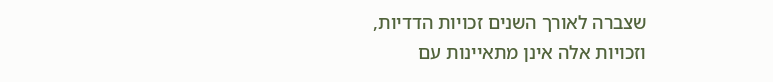שצברה לאורך השנים זכויות הדדיות, וזכויות אלה אינן מתאיינות עם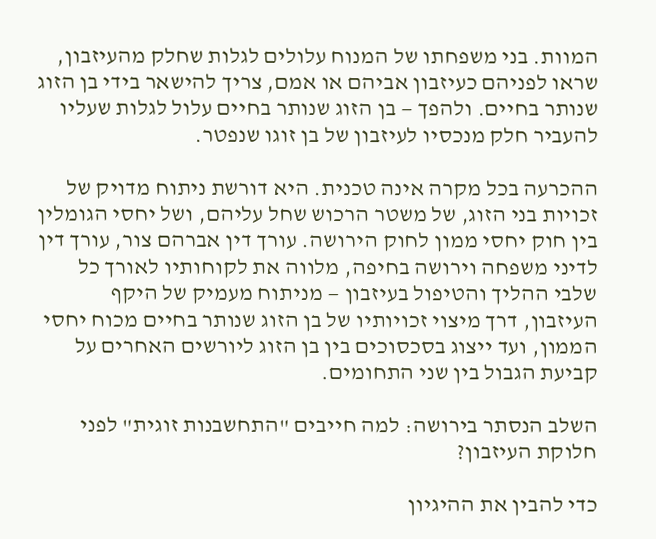המוות. בני משפחתו של המנוח עלולים לגלות שחלק מהעיזבון, שראו לפניהם כעיזבון אביהם או אמם, צריך להישאר בידי בן הזוג שנותר בחיים. ולהפך — בן הזוג שנותר בחיים עלול לגלות שעליו להעביר חלק מנכסיו לעיזבון של בן זוגו שנפטר.

ההכרעה בכל מקרה אינה טכנית. היא דורשת ניתוח מדויק של זכויות בני הזוג, של משטר הרכוש שחל עליהם, ושל יחסי הגומלין בין חוק יחסי ממון לחוק הירושה. עורך דין אברהם צור, עורך דין לדיני משפחה וירושה בחיפה, מלווה את לקוחותיו לאורך כל שלבי ההליך והטיפול בעיזבון — מניתוח מעמיק של היקף העיזבון, דרך מיצוי זכויותיו של בן הזוג שנותר בחיים מכוח יחסי הממון, ועד ייצוג בסכסוכים בין בן הזוג ליורשים האחרים על קביעת הגבול בין שני התחומים.

השלב הנסתר בירושה: למה חייבים "התחשבנות זוגית" לפני חלוקת העיזבון?

כדי להבין את ההיגיון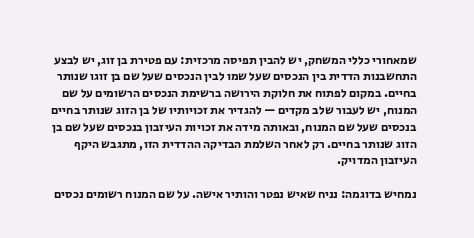שמאחורי כללי המשחק, יש להבין תפיסה מרכזית: עם פטירת בן זוג, יש לבצע התחשבנות הדדית בין הנכסים שעל שמו לבין הנכסים שעל שם בן זוגו שנותר בחיים. במקום לפתוח את חלוקת הירושה ברשימת הנכסים הרשומים על שם המנוח, יש לעבור שלב מקדים — להגדיר את זכויותיו של בן הזוג שנותר בחיים בנכסים שעל שם המנוח, ובאותה מידה את זכויות העיזבון בנכסים שעל שם בן הזוג שנותר בחיים. רק לאחר השלמת הבדיקה ההדדית הזו, מתגבש היקף העיזבון המדויק.

נמחיש בדוגמה: נניח שאיש נפטר והותיר אישה. על שם המנוח רשומים נכסים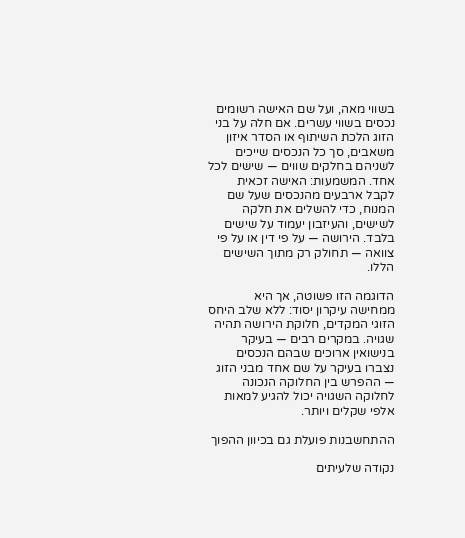בשווי מאה, ועל שם האישה רשומים נכסים בשווי עשרים. אם חלה על בני הזוג הלכת השיתוף או הסדר איזון משאבים, סך כל הנכסים שייכים לשניהם בחלקים שווים — שישים לכל אחד. המשמעות: האישה זכאית לקבל ארבעים מהנכסים שעל שם המנוח, כדי להשלים את חלקה לשישים, והעיזבון יעמוד על שישים בלבד. הירושה — על פי דין או על פי צוואה — תחולק רק מתוך השישים הללו.

הדוגמה הזו פשוטה, אך היא ממחישה עיקרון יסוד: ללא שלב היחס הזוגי המקדים, חלוקת הירושה תהיה שגויה. במקרים רבים — בעיקר בנישואין ארוכים שבהם הנכסים נצברו בעיקר על שם אחד מבני הזוג — ההפרש בין החלוקה הנכונה לחלוקה השגויה יכול להגיע למאות אלפי שקלים ויותר.

ההתחשבנות פועלת גם בכיוון ההפוך

נקודה שלעיתים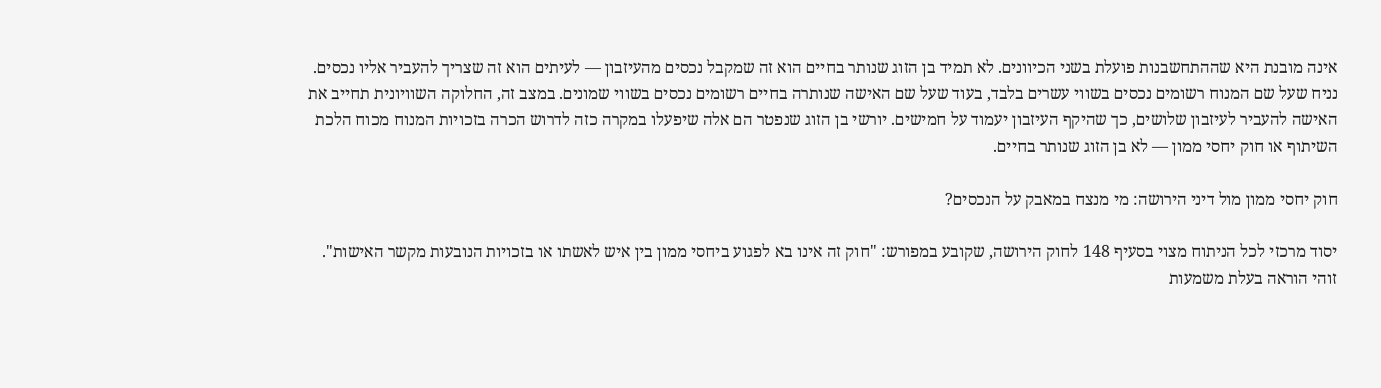אינה מובנת היא שההתחשבנות פועלת בשני הכיוונים. לא תמיד בן הזוג שנותר בחיים הוא זה שמקבל נכסים מהעיזבון — לעיתים הוא זה שצריך להעביר אליו נכסים. נניח שעל שם המנוח רשומים נכסים בשווי עשרים בלבד, בעוד שעל שם האישה שנותרה בחיים רשומים נכסים בשווי שמונים. במצב זה, החלוקה השוויונית תחייב את האישה להעביר לעיזבון שלושים, כך שהיקף העיזבון יעמוד על חמישים. יורשי בן הזוג שנפטר הם אלה שיפעלו במקרה כזה לדרוש הכרה בזכויות המנוח מכוח הלכת השיתוף או חוק יחסי ממון — לא בן הזוג שנותר בחיים.

חוק יחסי ממון מול דיני הירושה: מי מנצח במאבק על הנכסים?

יסוד מרכזי לכל הניתוח מצוי בסעיף 148 לחוק הירושה, שקובע במפורש: "חוק זה אינו בא לפגוע ביחסי ממון בין איש לאשתו או בזכויות הנובעות מקשר האישות". זוהי הוראה בעלת משמעות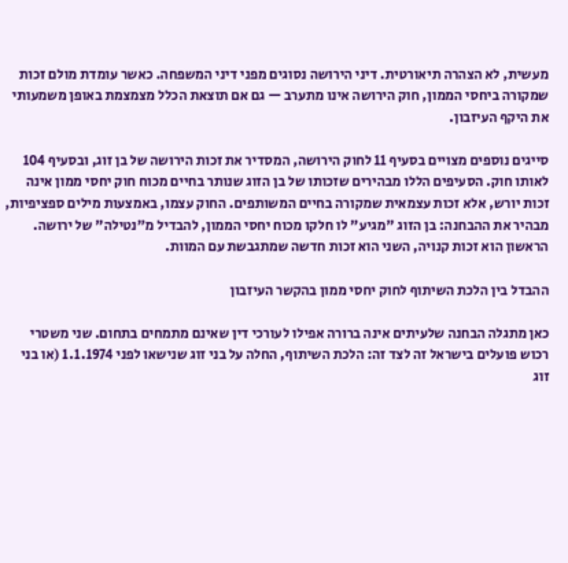מעשית, לא הצהרה תיאורטית. דיני הירושה נסוגים מפני דיני המשפחה. כאשר עומדת מולם זכות שמקורה ביחסי הממון, חוק הירושה אינו מתערב — גם אם תוצאת הכלל מצמצמת באופן משמעותי את היקף העיזבון.

סייגים נוספים מצויים בסעיף 11 לחוק הירושה, המסדיר את זכות הירושה של בן זוג, ובסעיף 104 לאותו חוק. הסעיפים הללו מבהירים שזכותו של בן הזוג שנותר בחיים מכוח חוק יחסי ממון אינה זכות יורש, אלא זכות עצמאית שמקורה בחיים המשותפים. החוק עצמו, באמצעות מילים ספציפיות, מבהיר את ההבחנה: בן הזוג "מגיע" לו חלקו מכוח יחסי הממון, להבדיל מ"נטילה" של ירושה. הראשון הוא זכות קנויה, השני הוא זכות חדשה שמתגבשת עם המוות.

ההבדל בין הלכת השיתוף לחוק יחסי ממון בהקשר העיזבון

כאן מתגלה הבחנה שלעיתים אינה ברורה אפילו לעורכי דין שאינם מתמחים בתחום. שני משטרי רכוש פועלים בישראל זה לצד זה: הלכת השיתוף, החלה על בני זוג שנישאו לפני 1.1.1974 (או בני זוג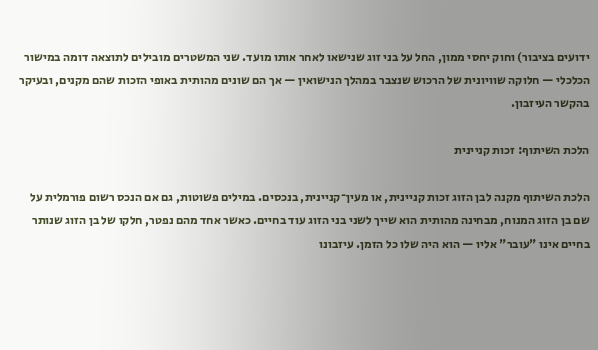ידועים בציבור) וחוק יחסי ממון, החל על בני זוג שנישאו לאחר אותו מועד. שני המשטרים מובילים לתוצאה דומה במישור הכלכלי — חלוקה שוויונית של הרכוש שנצבר במהלך הנישואין — אך הם שונים מהותית באופי הזכות שהם מקנים, ובעיקר בהקשר העיזבון.

הלכת השיתוף: זכות קניינית

הלכת השיתוף מקנה לבן הזוג זכות קניינית, או מעין־קניינית, בנכסים. במילים פשוטות, גם אם הנכס רשום פורמלית על שם בן הזוג המנוח, מבחינה מהותית הוא שייך לשני בני הזוג עוד בחיים. כאשר אחד מהם נפטר, חלקו של בן הזוג שנותר בחיים אינו "עובר" אליו — הוא היה שלו כל הזמן. עיזבונו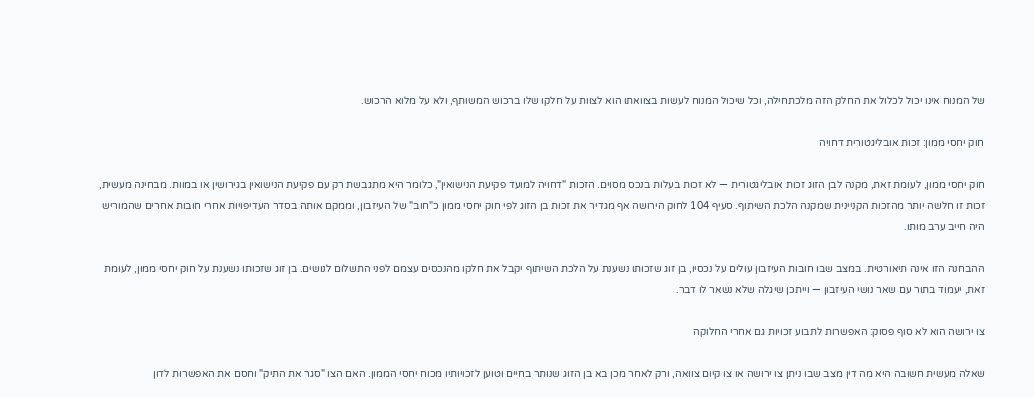של המנוח אינו יכול לכלול את החלק הזה מלכתחילה, וכל שיכול המנוח לעשות בצוואתו הוא לצוות על חלקו שלו ברכוש המשותף, ולא על מלוא הרכוש.

חוק יחסי ממון: זכות אובליגטורית דחויה

חוק יחסי ממון, לעומת זאת, מקנה לבן הזוג זכות אובליגטורית — לא זכות בעלות בנכס מסוים. הזכות "דחויה למועד פקיעת הנישואין", כלומר היא מתגבשת רק עם פקיעת הנישואין בגירושין או במוות. מבחינה מעשית, זכות זו חלשה יותר מהזכות הקניינית שמקנה הלכת השיתוף. סעיף 104 לחוק הירושה אף מגדיר את זכות בן הזוג לפי חוק יחסי ממון כ"חוב" של העיזבון, וממקם אותה בסדר העדיפויות אחרי חובות אחרים שהמוריש היה חייב ערב מותו.

ההבחנה הזו אינה תיאורטית. במצב שבו חובות העיזבון עולים על נכסיו, בן זוג שזכותו נשענת על הלכת השיתוף יקבל את חלקו מהנכסים עצמם לפני התשלום לנושים. בן זוג שזכותו נשענת על חוק יחסי ממון, לעומת זאת, יעמוד בתור עם שאר נושי העיזבון — וייתכן שיגלה שלא נשאר לו דבר.

צו ירושה הוא לא סוף פסוק: האפשרות לתבוע זכויות גם אחרי החלוקה

שאלה מעשית חשובה היא מה דין מצב שבו ניתן צו ירושה או צו קיום צוואה, ורק לאחר מכן בא בן הזוג שנותר בחיים וטוען לזכויותיו מכוח יחסי הממון. האם הצו "סגר את התיק" וחסם את האפשרות לדון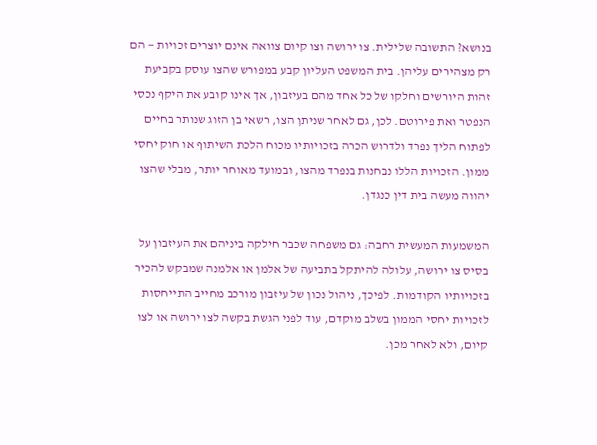בנושא? התשובה שלילית. צו ירושה וצו קיום צוואה אינם יוצרים זכויות — הם רק מצהירים עליהן. בית המשפט העליון קבע במפורש שהצו עוסק בקביעת זהות היורשים וחלקו של כל אחד מהם בעיזבון, אך אינו קובע את היקף נכסי הנפטר ואת פירוטם. לכן, גם לאחר שניתן הצו, רשאי בן הזוג שנותר בחיים לפתוח הליך נפרד ולדרוש הכרה בזכויותיו מכוח הלכת השיתוף או חוק יחסי ממון. הזכויות הללו נבחנות בנפרד מהצו, ובמועד מאוחר יותר, מבלי שהצו יהווה מעשה בית דין כנגדן.

המשמעות המעשית רחבה: גם משפחה שכבר חילקה ביניהם את העיזבון על בסיס צו ירושה, עלולה להיתקל בתביעה של אלמן או אלמנה שמבקש להכיר בזכויותיו הקודמות. לפיכך, ניהול נכון של עיזבון מורכב מחייב התייחסות לזכויות יחסי הממון בשלב מוקדם, עוד לפני הגשת בקשה לצו ירושה או לצו קיום, ולא לאחר מכן.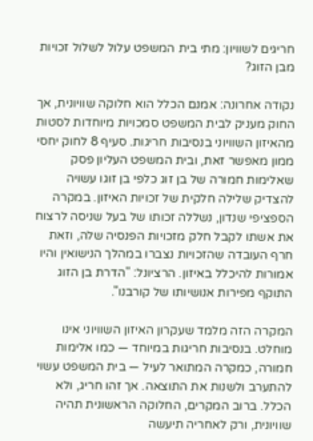חריגים לשוויון: מתי בית המשפט עלול לשלול זכויות מבן הזוג?

נקודה אחרונה: אמנם הכלל הוא חלוקה שוויונית, אך החוק מעניק לבית המשפט סמכויות מיוחדות לסטות מהאיזון השוויוני בנסיבות חריגות. סעיף 8 לחוק יחסי ממון מאפשר זאת, ובית המשפט העליון פסק שאלימות חמורה של בן זוג כלפי בן זוגו עשויה להצדיק שלילה חלקית של זכויות האיזון. במקרה הספציפי שנדון, נשללה זכותו של בעל שניסה לרצוח את אשתו לקבל חלק מזכויות הפנסיה שלה, וזאת חרף העובדה שהזכויות נצברו במהלך הנישואין והיו אמורות להיכלל באיזון. הרציונל: "הדרת בן הזוג התוקף מפירות אנושיותו של קורבנו".

המקרה הזה מלמד שעקרון האיזון השוויוני אינו מוחלט. בנסיבות חריגות במיוחד — כמו אלימות חמורה, כמקרה המתואר לעיל — בית המשפט עשוי להתערב ולשנות את התוצאה. אך זהו חריג, ולא הכלל. ברוב המקרים, החלוקה הראשונית תהיה שוויונית, ורק לאחריה תיעשה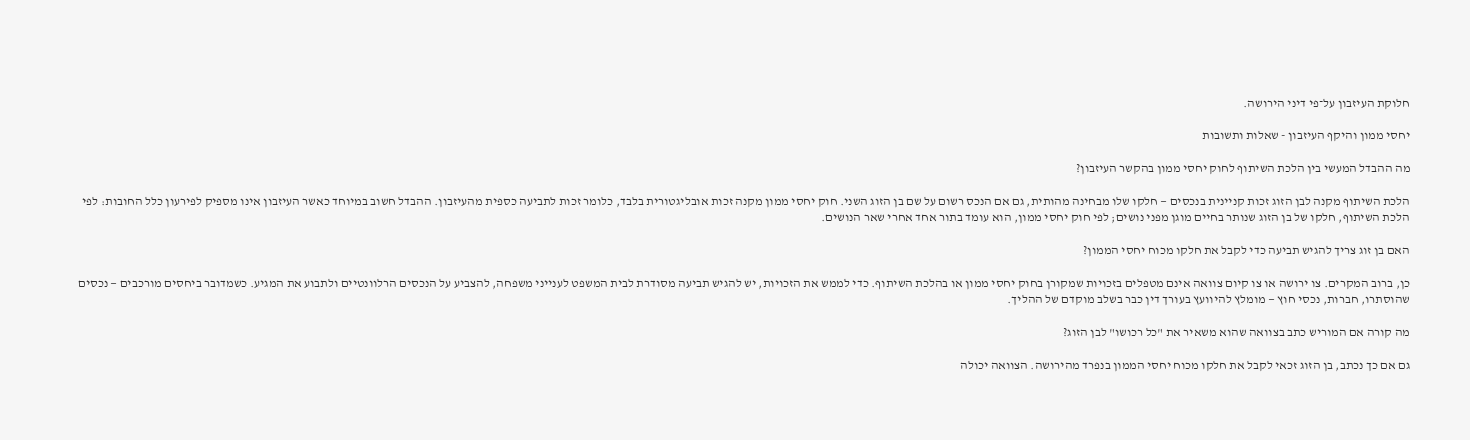חלוקת העיזבון על־פי דיני הירושה.

יחסי ממון והיקף העיזבון - שאלות ותשובות

מה ההבדל המעשי בין הלכת השיתוף לחוק יחסי ממון בהקשר העיזבון?

הלכת השיתוף מקנה לבן הזוג זכות קניינית בנכסים — חלקו שלו מבחינה מהותית, גם אם הנכס רשום על שם בן הזוג השני. חוק יחסי ממון מקנה זכות אובליגטורית בלבד, כלומר זכות לתביעה כספית מהעיזבון. ההבדל חשוב במיוחד כאשר העיזבון אינו מספיק לפירעון כלל החובות: לפי הלכת השיתוף, חלקו של בן הזוג שנותר בחיים מוגן מפני נושים; לפי חוק יחסי ממון, הוא עומד בתור אחד אחרי שאר הנושים.

האם בן זוג צריך להגיש תביעה כדי לקבל את חלקו מכוח יחסי הממון?

כן, ברוב המקרים. צו ירושה או צו קיום צוואה אינם מטפלים בזכויות שמקורן בחוק יחסי ממון או בהלכת השיתוף. כדי לממש את הזכויות, יש להגיש תביעה מסודרת לבית המשפט לענייני משפחה, להצביע על הנכסים הרלוונטיים ולתבוע את המגיע. כשמדובר ביחסים מורכבים — נכסים שהוסתרו, חברות, נכסי חוץ — מומלץ להיוועץ בעורך דין כבר בשלב מוקדם של ההליך.

מה קורה אם המוריש כתב בצוואה שהוא משאיר את "כל רכושו" לבן הזוג?

גם אם כך נכתב, בן הזוג זכאי לקבל את חלקו מכוח יחסי הממון בנפרד מהירושה. הצוואה יכולה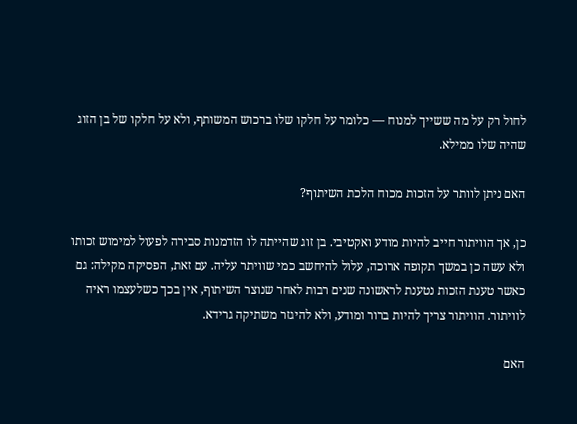לחול רק על מה ששייך למנוח — כלומר על חלקו שלו ברכוש המשותף, ולא על חלקו של בן הזוג שהיה שלו ממילא.

האם ניתן לוותר על הזכות מכוח הלכת השיתוף?

כן, אך הוויתור חייב להיות מודע ואקטיבי. בן זוג שהייתה לו הזדמנות סבירה לפעול למימוש זכותו ולא עשה כן במשך תקופה ארוכה, עלול להיחשב כמי שוויתר עליה. עם זאת, הפסיקה מקילה: גם כאשר טענת הזכות נטענת לראשונה שנים רבות לאחר שנוצר השיתוף, אין בכך כשלעצמו ראיה לוויתור. הוויתור צריך להיות ברור ומודע, ולא להיגזר משתיקה גרידא.

האם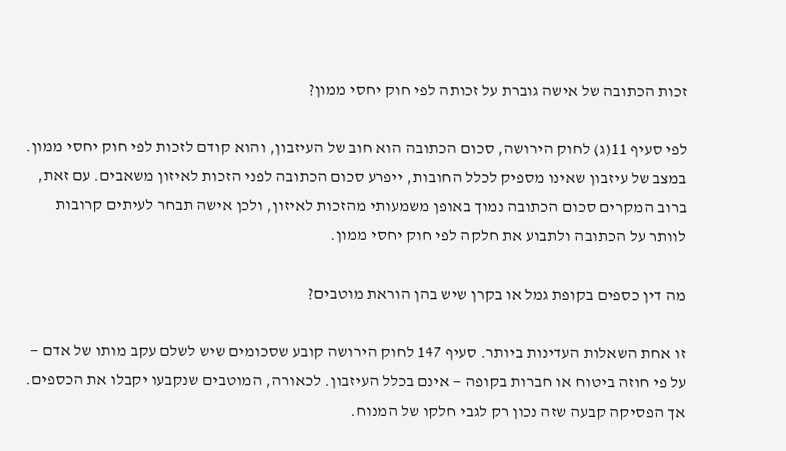זכות הכתובה של אישה גוברת על זכותה לפי חוק יחסי ממון?

לפי סעיף 11(ג) לחוק הירושה, סכום הכתובה הוא חוב של העיזבון, והוא קודם לזכות לפי חוק יחסי ממון. במצב של עיזבון שאינו מספיק לכלל החובות, ייפרע סכום הכתובה לפני הזכות לאיזון משאבים. עם זאת, ברוב המקרים סכום הכתובה נמוך באופן משמעותי מהזכות לאיזון, ולכן אישה תבחר לעיתים קרובות לוותר על הכתובה ולתבוע את חלקה לפי חוק יחסי ממון.

מה דין כספים בקופת גמל או בקרן שיש בהן הוראת מוטבים?

זו אחת השאלות העדינות ביותר. סעיף 147 לחוק הירושה קובע שסכומים שיש לשלם עקב מותו של אדם — על פי חוזה ביטוח או חברות בקופה — אינם בכלל העיזבון. לכאורה, המוטבים שנקבעו יקבלו את הכספים. אך הפסיקה קבעה שזה נכון רק לגבי חלקו של המנוח.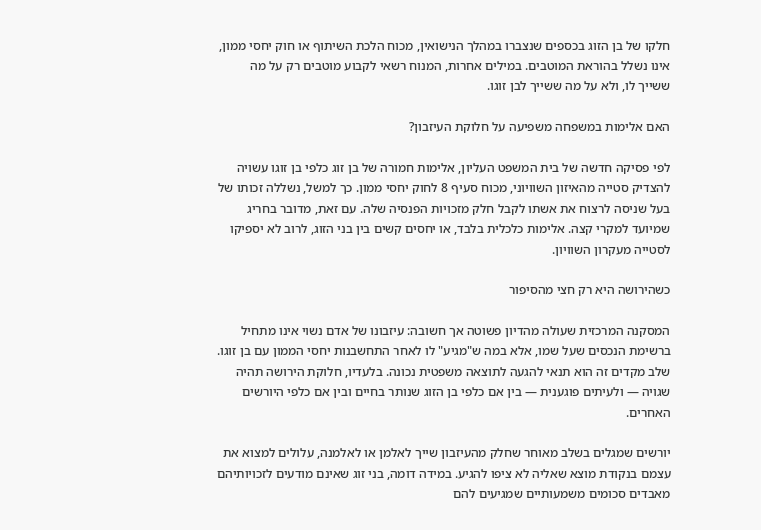חלקו של בן הזוג בכספים שנצברו במהלך הנישואין, מכוח הלכת השיתוף או חוק יחסי ממון, אינו נשלל בהוראת המוטבים. במילים אחרות, המנוח רשאי לקבוע מוטבים רק על מה ששייך לו, ולא על מה ששייך לבן זוגו.

האם אלימות במשפחה משפיעה על חלוקת העיזבון?

לפי פסיקה חדשה של בית המשפט העליון, אלימות חמורה של בן זוג כלפי בן זוגו עשויה להצדיק סטייה מהאיזון השוויוני, מכוח סעיף 8 לחוק יחסי ממון. כך למשל, נשללה זכותו של בעל שניסה לרצוח את אשתו לקבל חלק מזכויות הפנסיה שלה. עם זאת, מדובר בחריג שמיועד למקרי קצה. אלימות כלכלית בלבד, או יחסים קשים בין בני הזוג, לרוב לא יספיקו לסטייה מעקרון השוויון.

כשהירושה היא רק חצי מהסיפור

המסקנה המרכזית שעולה מהדיון פשוטה אך חשובה: עיזבונו של אדם נשוי אינו מתחיל ברשימת הנכסים שעל שמו, אלא במה ש"מגיע" לו לאחר התחשבנות יחסי הממון עם בן זוגו. שלב מקדים זה הוא תנאי להגעה לתוצאה משפטית נכונה. בלעדיו, חלוקת הירושה תהיה שגויה — ולעיתים פוגענית — בין אם כלפי בן הזוג שנותר בחיים ובין אם כלפי היורשים האחרים.

יורשים שמגלים בשלב מאוחר שחלק מהעיזבון שייך לאלמן או לאלמנה, עלולים למצוא את עצמם בנקודת מוצא שאליה לא ציפו להגיע. במידה דומה, בני זוג שאינם מודעים לזכויותיהם מאבדים סכומים משמעותיים שמגיעים להם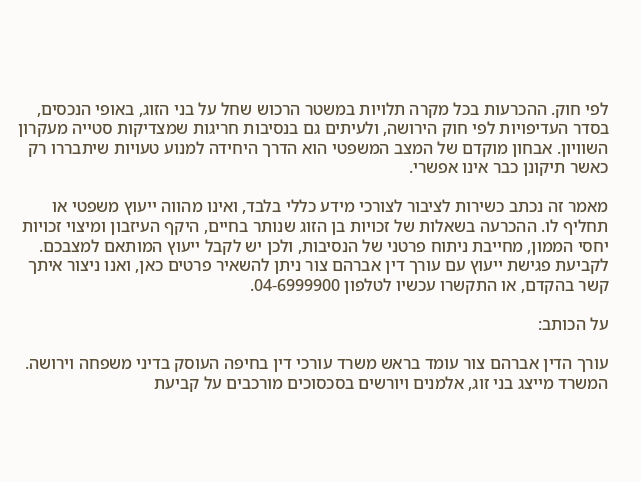לפי חוק. ההכרעות בכל מקרה תלויות במשטר הרכוש שחל על בני הזוג, באופי הנכסים, בסדר העדיפויות לפי חוק הירושה, ולעיתים גם בנסיבות חריגות שמצדיקות סטייה מעקרון השוויון. אבחון מוקדם של המצב המשפטי הוא הדרך היחידה למנוע טעויות שיתבררו רק כאשר תיקונן כבר אינו אפשרי.

מאמר זה נכתב כשירות לציבור לצורכי מידע כללי בלבד, ואינו מהווה ייעוץ משפטי או תחליף לו. ההכרעה בשאלות של זכויות בן הזוג שנותר בחיים, היקף העיזבון ומיצוי זכויות יחסי הממון, מחייבת ניתוח פרטני של הנסיבות, ולכן יש לקבל ייעוץ המותאם למצבכם. לקביעת פגישת ייעוץ עם עורך דין אברהם צור ניתן להשאיר פרטים כאן, ואנו ניצור איתך קשר בהקדם, או התקשרו עכשיו לטלפון 04-6999900.

על הכותב:

עורך הדין אברהם צור עומד בראש משרד עורכי דין בחיפה העוסק בדיני משפחה וירושה. המשרד מייצג בני זוג, אלמנים ויורשים בסכסוכים מורכבים על קביעת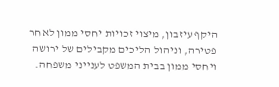היקף עיזבון, מיצוי זכויות יחסי ממון לאחר פטירה, וניהול הליכים מקבילים של ירושה ויחסי ממון בבית המשפט לענייני משפחה.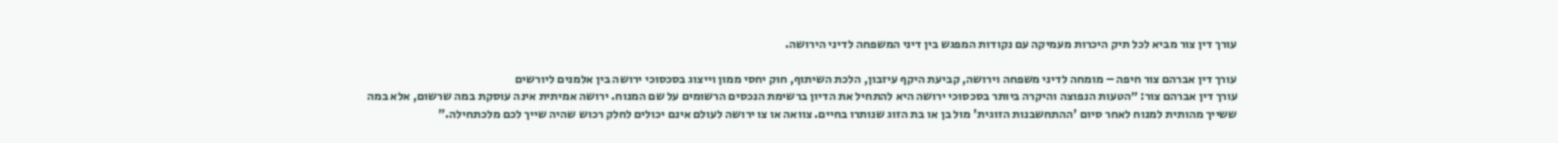עורך דין צור מביא לכל תיק היכרות מעמיקה עם נקודות המפגש בין דיני המשפחה לדיני הירושה.

עורך דין אברהם צור חיפה – מומחה לדיני משפחה וירושה, קביעת היקף עיזבון, הלכת השיתוף, חוק יחסי ממון וייצוג בסכסוכי ירושה בין אלמנים ליורשים
עורך דין אברהם צור: ״הטעות הנפוצה והיקרה ביותר בסכסוכי ירושה היא להתחיל את הדיון ברשימת הנכסים הרשומים על שם המנוח. ירושה אמיתית אינה עוסקת במה שרשום, אלא במה ששייך מהותית למנוח לאחר סיום 'ההתחשבנות הזוגית' מול בן או בת הזוג שנותרו בחיים. צוואה או צו ירושה לעולם אינם יכולים לחלק רכוש שהיה שייך לכם מלכתחילה."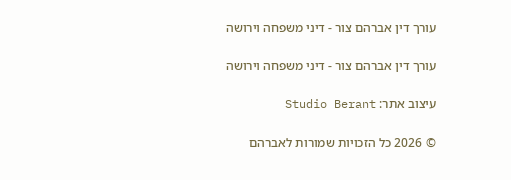עורך דין אברהם צור - דיני משפחה וירושה

עורך דין אברהם צור - דיני משפחה וירושה

עיצוב אתר: Studio Berant

© 2026 כל הזכויות שמורות לאברהם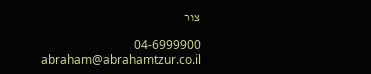צור

04-6999900
abraham@abrahamtzur.co.il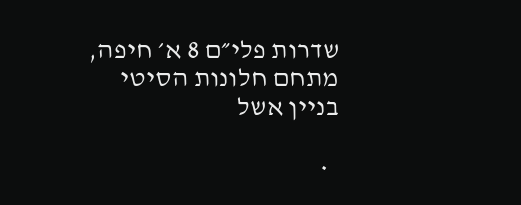שדרות פלי״ם 8 א׳ חיפה, מתחם חלונות הסיטי בניין אשל

  •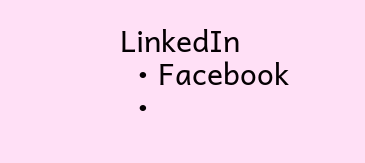LinkedIn
  • Facebook
  •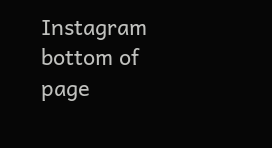Instagram
bottom of page